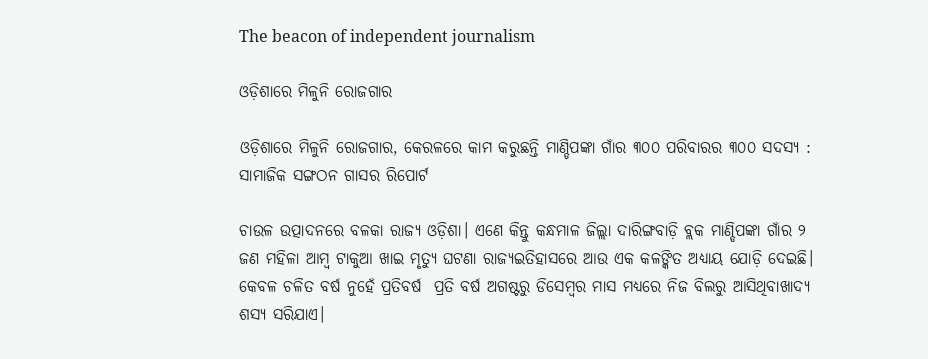The beacon of independent journalism

ଓଡ଼ିଶାରେ ମିଳୁନି ରୋଜଗାର

ଓଡ଼ିଶାରେ ମିଳୁନି ରୋଜଗାର, କେରଳରେ କାମ କରୁଛନ୍ତି ମାଣ୍ଡିପଙ୍କା ଗାଁର ୩୦୦ ପରିବାରର ୩୦୦ ସଦସ୍ୟ : ସାମାଜିକ ସଙ୍ଗଠନ ଗାସର ରିପୋର୍ଟ

ଚାଉଳ ଉତ୍ପାଦନରେ ବଳକା ରାଜ୍ୟ ଓଡ଼ିଶା। ଏଣେ କିନ୍ତୁ କନ୍ଧମାଳ ଜିଲ୍ଲା ଦାରିଙ୍ଗବାଡ଼ି ବ୍ଲକ ମାଣ୍ଡିପଙ୍କା ଗାଁର ୨ ଜଣ ମହିଳା ଆମ୍ବ ଟାକୁଆ ଖାଇ ମୃତ୍ୟୁ ଘଟଣା ରାଜ୍ୟଇତିହାସରେ ଆଉ ଏକ କଳଙ୍କିତ ଅଧ୍ୟାୟ ଯୋଡ଼ି ଦେଇଛି। କେବଳ ଚଳିତ ବର୍ଷ ନୁହେଁ ପ୍ରତିବର୍ଷ  ପ୍ରତି ବର୍ଷ ଅଗଷ୍ଟରୁ ଡିସେମ୍ବର ମାସ ମଧ୍ୟରେ ନିଜ ବିଲରୁ ଆସିଥିବାଖାଦ୍ୟ ଶସ୍ୟ ସରିଯାଏ।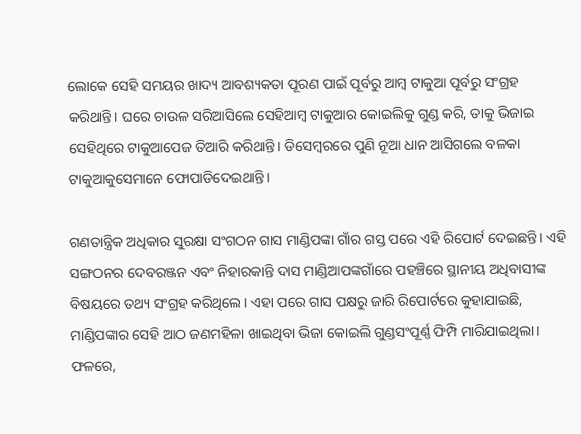ଲୋକେ ସେହି ସମୟର ଖାଦ୍ୟ ଆବଶ୍ୟକତା ପୂରଣ ପାଇଁ ପୂର୍ବରୁ ଆମ୍ବ ଟାକୁଆ ପୂର୍ବରୁ ସଂଗ୍ରହ କରିଥାନ୍ତି। ଘରେ ଚାଉଳ ସରିଆସିଲେ ସେହିଆମ୍ବ ଟାକୁଆର କୋଇଲିକୁ ଗୁଣ୍ଡ କରି, ତାକୁ ଭିଜାଇ ସେହିଥିରେ ଟାକୁଆପେଜ ତିଆରି କରିଥାନ୍ତି। ଡିସେମ୍ବରରେ ପୁଣି ନୂଆ ଧାନ ଆସିଗଲେ ବଳକା ଟାକୁଆକୁସେମାନେ ଫୋପାଡିଦେଇଥାନ୍ତି।

ଗଣତାନ୍ତ୍ରିକ ଅଧିକାର ସୁରକ୍ଷା ସଂଗଠନ ଗାସ ମାଣ୍ଡିପଙ୍କା ଗାଁର ଗସ୍ତ ପରେ ଏହି ରିପୋର୍ଟ ଦେଇଛନ୍ତି। ଏହି ସଙ୍ଗଠନର ଦେବରଞ୍ଜନ ଏବଂ ନିହାରକାନ୍ତି ଦାସ ମାଣ୍ଡିଆପଙ୍କଗାଁରେ ପହଞ୍ଚିରେ ସ୍ଥାନୀୟ ଅଧିବାସୀଙ୍କ ବିଷୟରେ ତଥ୍ୟ ସଂଗ୍ରହ କରିଥିଲେ। ଏହା ପରେ ଗାସ ପକ୍ଷରୁ ଜାରି ରିପୋର୍ଟରେ କୁହାଯାଇଛି, ମାଣ୍ଡିପଙ୍କାର ସେହି ଆଠ ଜଣମହିଳା ଖାଇଥିବା ଭିଜା କୋଇଲି ଗୁଣ୍ଡସଂପୂର୍ଣ୍ଣ ଫିମ୍ପି ମାରିଯାଇଥିଲା। ଫଳରେ,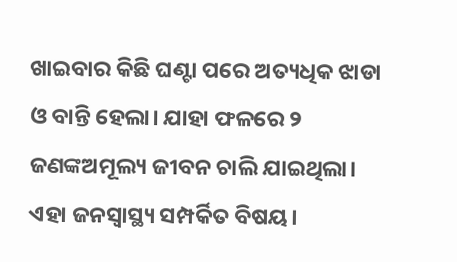ଖାଇବାର କିଛି ଘଣ୍ଟା ପରେ ଅତ୍ୟଧିକ ଝାଡା ଓ ବାନ୍ତି ହେଲା। ଯାହା ଫଳରେ ୨ ଜଣଙ୍କଅମୂଲ୍ୟ ଜୀବନ ଚାଲି ଯାଇଥିଲା। ଏହା ଜନସ୍ୱାସ୍ଥ୍ୟ ସମ୍ପର୍କିତ ବିଷୟ।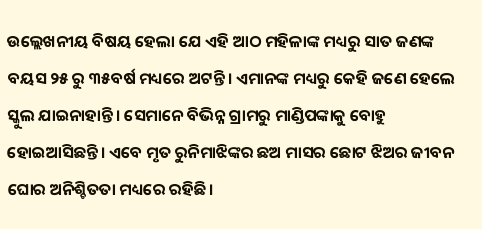ଉଲ୍ଲେଖନୀୟ ବିଷୟ ହେଲା ଯେ ଏହି ଆଠ ମହିଳାଙ୍କ ମଧ୍ୟରୁ ସାତ ଜଣଙ୍କ ବୟସ ୨୫ ରୁ ୩୫ବର୍ଷ ମଧ୍ୟରେ ଅଟନ୍ତି। ଏମାନଙ୍କ ମଧ୍ୟରୁ କେହି ଜଣେ ହେଲେ ସ୍କୁଲ ଯାଇନାହାନ୍ତି। ସେମାନେ ବିଭିନ୍ନ ଗ୍ରାମରୁ ମାଣ୍ଡିପଙ୍କାକୁ ବୋହୁ ହୋଇଆସିଛନ୍ତି। ଏବେ ମୃତ ରୁନିମାଝିଙ୍କର ଛଅ ମାସର ଛୋଟ ଝିଅର ଜୀବନ ଘୋର ଅନିଶ୍ଚିତତା ମଧ୍ୟରେ ରହିଛି।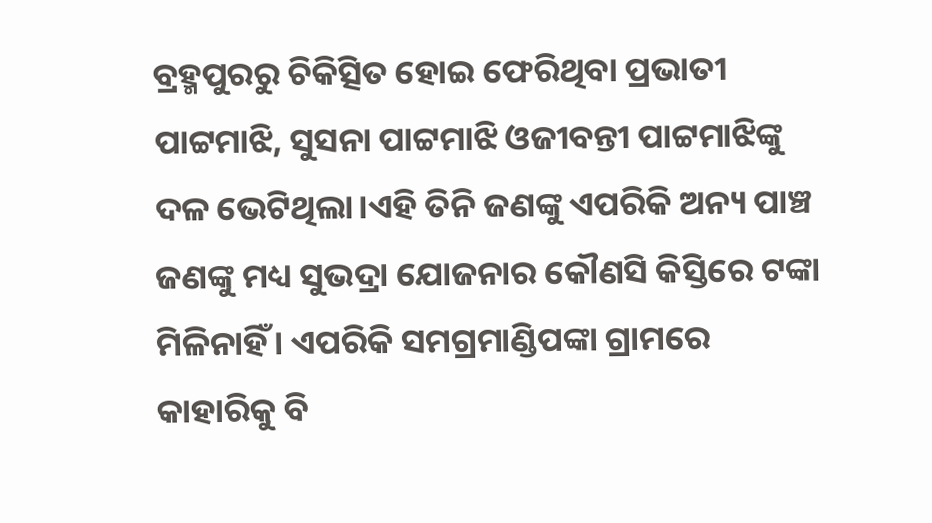ବ୍ରହ୍ମପୁରରୁ ଚିକିତ୍ସିତ ହୋଇ ଫେରିଥିବା ପ୍ରଭାତୀ ପାଟ୍ଟମାଝି, ସୁସନା ପାଟ୍ଟମାଝି ଓଜୀବନ୍ତୀ ପାଟ୍ଟମାଝିଙ୍କୁ ଦଳ ଭେଟିଥିଲା।ଏହି ତିନି ଜଣଙ୍କୁ ଏପରିକି ଅନ୍ୟ ପାଞ୍ଚ ଜଣଙ୍କୁ ମଧ୍ୟ ସୁଭଦ୍ରା ଯୋଜନାର କୌଣସି କିସ୍ତିରେ ଟଙ୍କା ମିଳିନାହିଁ। ଏପରିକି ସମଗ୍ରମାଣ୍ଡିପଙ୍କା ଗ୍ରାମରେ କାହାରିକୁ ବି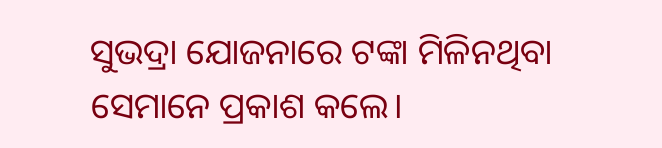ସୁଭଦ୍ରା ଯୋଜନାରେ ଟଙ୍କା ମିଳିନଥିବା ସେମାନେ ପ୍ରକାଶ କଲେ।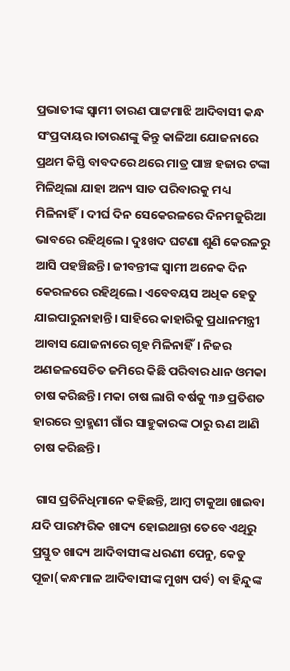ପ୍ରଭାତୀଙ୍କ ସ୍ଵାମୀ ତାରଣ ପାଟ୍ଟମାଝି ଆଦିବାସୀ କନ୍ଧ ସଂପ୍ରଦାୟର।ତାରଣଙ୍କୁ କିନ୍ତୁ କାଳିଆ ଯୋଜନାରେ ପ୍ରଥମ କିସ୍ତି ବାବଦରେ ଥରେ ମାତ୍ର ପାଞ୍ଚ ହଜାର ଟଙ୍କା ମିଳିଥିଲା ଯାହା ଅନ୍ୟ ସାତ ପରିବାରକୁ ମଧ୍ୟ ମିଳିନାହିଁ। ଦୀର୍ଘ ଦିନ ସେକେରଳରେ ଦିନମଜୁରିଆ ଭାବରେ ରହିଥିଲେ। ଦୁଃଖଦ ଘଟଣା ଶୁଣି କେରଳରୁ ଆସି ପହଞ୍ଚିଛନ୍ତି। ଜୀବନ୍ତୀଙ୍କ ସ୍ଵାମୀ ଅନେକ ଦିନ କେରଳରେ ରହିଥିଲେ। ଏବେବୟସ ଅଧିକ ହେତୁ ଯାଇପାରୁନାହାନ୍ତି। ସାହିରେ କାହାରିକୁ ପ୍ରଧାନମନ୍ତ୍ରୀ ଆବାସ ଯୋଜନାରେ ଗୃହ ମିଳିନାହିଁ। ନିଜର ଅଣଜଳସେଚିତ ଜମିରେ କିଛି ପରିବାର ଧାନ ଓମକା ଚାଷ କରିଛନ୍ତି। ମକା ଚାଷ ଲାଗି ବର୍ଷକୁ ୩୬ ପ୍ରତିଶତ ହାରରେ ବ୍ରାହ୍ମଣୀ ଗାଁର ସାହୁକାରଙ୍କ ଠାରୁ ଋଣ ଆଣି ଚାଷ କରିଛନ୍ତି।

 ଗାସ ପ୍ରତିନିଧିମାନେ କହିଛନ୍ତି, ଆମ୍ବ ଟାକୁଆ ଖାଇବା ଯଦି ପାରମ୍ପରିକ ଖାଦ୍ୟ ହୋଇଥାନ୍ତା ତେବେ ଏଥିରୁ ପ୍ରସ୍ତୁତ ଖାଦ୍ୟ ଆଦିବାସୀଙ୍କ ଧରଣୀ ପେନୁ, କେଡୁ ପୂଜା(କନ୍ଧମାଳ ଆଦିବାସୀଙ୍କ ମୁଖ୍ୟ ପର୍ବ) ବା ହିନ୍ଦୁଙ୍କ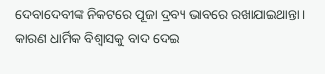ଦେବାଦେବୀଙ୍କ ନିକଟରେ ପୂଜା ଦ୍ରବ୍ୟ ଭାବରେ ରଖାଯାଇଥାନ୍ତା। କାରଣ ଧାର୍ମିକ ବିଶ୍ଵାସକୁ ବାଦ ଦେଇ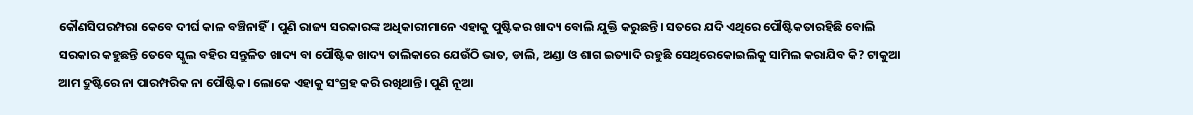କୌଣସିପରମ୍ପରା କେବେ ଦୀର୍ଘ କାଳ ବଞ୍ଚିନାହିଁ। ପୁଣି ରାଜ୍ୟ ସରକାରଙ୍କ ଅଧିକାରୀମାନେ ଏହାକୁ ପୁଷ୍ଟିକର ଖାଦ୍ୟ ବୋଲି ଯୁକ୍ତି କରୁଛନ୍ତି। ସତରେ ଯଦି ଏଥିରେ ପୌଷ୍ଟିକତାରହିଛି ବୋଲି ସରକାର କହୁଛନ୍ତି ତେବେ ସ୍କୁଲ ବହିର ସନ୍ତୁଳିତ ଖାଦ୍ୟ ବା ପୌଷ୍ଟିକ ଖାଦ୍ୟ ତାଲିକାରେ ଯେଉଁଠି ଭାତ, ଡାଲି, ଅଣ୍ଡା ଓ ଶାଗ ଇତ୍ୟାଦି ରହୁଛି ସେଥିରେକୋଇଲିକୁ ସାମିଲ କରାଯିବ କି? ଟାକୁଆ ଆମ ଦ୍ରୁଷ୍ଟିରେ ନା ପାରମ୍ପରିକ ନା ପୌଷ୍ଟିକ। ଲୋକେ ଏହାକୁ ସଂଗ୍ରହ କରି ରଖିଥାନ୍ତି। ପୁଣି ନୂଆ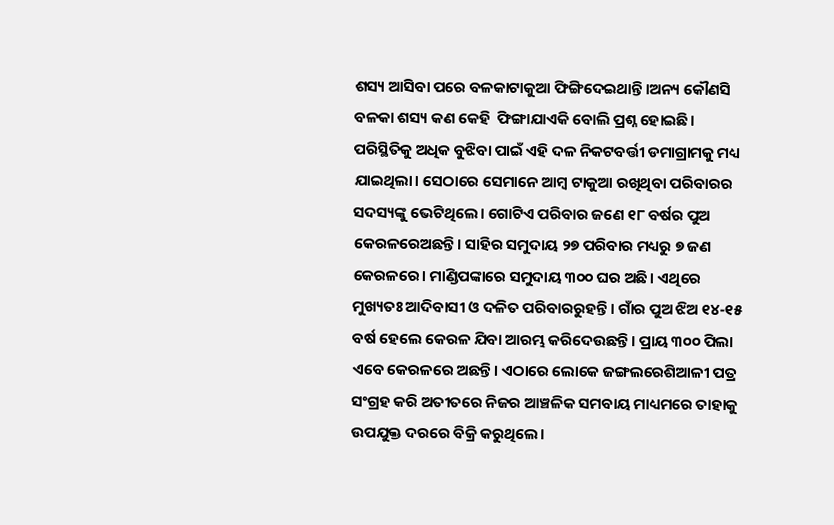ଶସ୍ୟ ଆସିବା ପରେ ବଳକାଟାକୁଆ ଫିଙ୍ଗିଦେଇଥାନ୍ତି।ଅନ୍ୟ କୌଣସି ବଳକା ଶସ୍ୟ କଣ କେହି  ଫିଙ୍ଗାଯାଏକି ବୋଲି ପ୍ରଶ୍ନ ହୋଇଛି। ପରିସ୍ଥିତିକୁ ଅଧିକ ବୁଝିବା ପାଇଁ ଏହି ଦଳ ନିକଟବର୍ତ୍ତୀ ଡମାଗ୍ରାମକୁ ମଧ୍ୟ ଯାଇଥିଲା। ସେଠାରେ ସେମାନେ ଆମ୍ବ ଟାକୁଆ ରଖିଥିବା ପରିବାରର ସଦସ୍ୟଙ୍କୁ ଭେଟିଥିଲେ। ଗୋଟିଏ ପରିବାର ଜଣେ ୧୮ ବର୍ଷର ପୁଅ କେରଳରେଅଛନ୍ତି। ସାହିର ସମୁଦାୟ ୨୭ ପରିବାର ମଧ୍ୟରୁ ୭ ଜଣ କେରଳରେ। ମାଣ୍ଡିପଙ୍କାରେ ସମୁଦାୟ ୩୦୦ ଘର ଅଛି। ଏଥିରେ ମୁଖ୍ୟତଃ ଆଦିବାସୀ ଓ ଦଳିତ ପରିବାରରୁହନ୍ତି। ଗାଁର ପୁଅ ଝିଅ ୧୪-୧୫ ବର୍ଷ ହେଲେ କେରଳ ଯିବା ଆରମ୍ଭ କରିଦେଉଛନ୍ତି। ପ୍ରାୟ ୩୦୦ ପିଲା ଏବେ କେରଳରେ ଅଛନ୍ତି। ଏଠାରେ ଲୋକେ ଜଙ୍ଗଲରେଶିଆଳୀ ପତ୍ର ସଂଗ୍ରହ କରି ଅତୀତରେ ନିଜର ଆଞ୍ଚଳିକ ସମବାୟ ମାଧ୍ୟମରେ ତାହାକୁ ଉପଯୁକ୍ତ ଦରରେ ବିକ୍ରି କରୁଥିଲେ।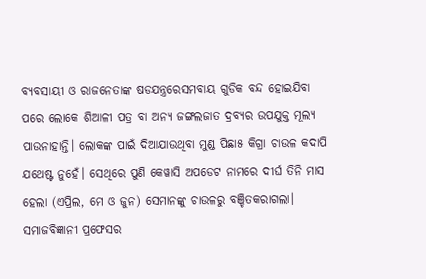ବ୍ୟବସାୟୀ ଓ ରାଜନେତାଙ୍କ ଷଡଯନ୍ତ୍ରରେସମବାୟ ଗୁଡିକ ବନ୍ଦ ହୋଇଯିବା ପରେ ଲୋକେ ଶିଆଳୀ ପତ୍ର ବା ଅନ୍ୟ ଜଙ୍ଗଲଜାତ ଦ୍ରବ୍ୟର ଉପଯୁକ୍ତ ମୂଲ୍ୟ ପାଉନାହାନ୍ତି। ଲୋକଙ୍କ ପାଇଁ ଦିଆଯାଉଥିବା ମୁଣ୍ଡ ପିଛା୫ କିଗ୍ରା ଚାଉଳ କଦାପି ଯଥେଷ୍ଟ ନୁହେଁ। ସେଥିରେ ପୁଣି କେୱାସି ଅପଡେଟ ନାମରେ ଦୀର୍ଘ ତିନି ମାସ ହେଲା (ଏପ୍ରିଲ, ମେ ଓ ଜୁନ) ସେମାନଙ୍କୁ ଚାଉଳରୁ ବଞ୍ଚିତକରାଗଲା। ସମାଜବିଜ୍ଞାନୀ ପ୍ରଫେସର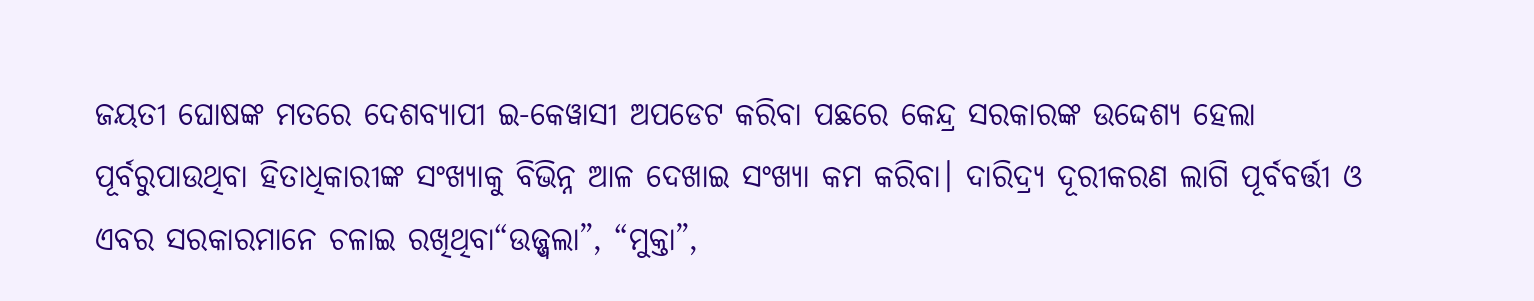ଜୟତୀ ଘୋଷଙ୍କ ମତରେ ଦେଶବ୍ୟାପୀ ଇ-କେୱାସୀ ଅପଡେଟ କରିବା ପଛରେ କେନ୍ଦ୍ର ସରକାରଙ୍କ ଉଦ୍ଦେଶ୍ୟ ହେଲା ପୂର୍ବରୁପାଉଥିବା ହିତାଧିକାରୀଙ୍କ ସଂଖ୍ୟାକୁ ବିଭିନ୍ନ ଆଳ ଦେଖାଇ ସଂଖ୍ୟା କମ କରିବା। ଦାରିଦ୍ର‌୍ୟ ଦୂରୀକରଣ ଲାଗି ପୂର୍ବବର୍ତ୍ତୀ ଓ ଏବର ସରକାରମାନେ ଚଳାଇ ରଖିଥିବା“ଉଜ୍ଜ୍ଵଲା”, “ମୁକ୍ତା”,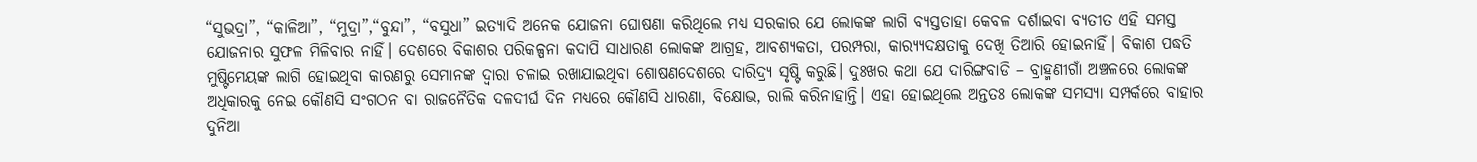“ସୁଭଦ୍ରା”, “କାଳିଆ”, “ମୁଦ୍ରା”,“ବୁନ୍ଦା”, “ବସୁଧା” ଇତ୍ୟାଦି ଅନେକ ଯୋଜନା ଘୋଷଣା କରିଥିଲେ ମଧ୍ୟ ସରକାର ଯେ ଲୋକଙ୍କ ଲାଗି ବ୍ୟସ୍ତତାହା କେବଳ ଦର୍ଶାଇବା ବ୍ୟତୀତ ଏହି ସମସ୍ତ ଯୋଜନାର ସୁଫଳ ମିଳିବାର ନାହିଁ। ଦେଶରେ ବିକାଶର ପରିକଳ୍ପନା କଦାପି ସାଧାରଣ ଲୋକଙ୍କ ଆଗ୍ରହ, ଆବଶ୍ୟକତା, ପରମ୍ପରା, କାର‌୍ୟ୍ୟଦକ୍ଷତାକୁ ଦେଖି ତିଆରି ହୋଇନାହିଁ। ବିକାଶ ପଦ୍ଧତି ମୁଷ୍ଟିମେୟଙ୍କ ଲାଗି ହୋଇଥିବା କାରଣରୁ ସେମାନଙ୍କ ଦ୍ଵାରା ଚଳାଇ ରଖାଯାଇଥିବା ଶୋଷଣଦେଶରେ ଦାରିଦ୍ର‌୍ୟ ସୃଷ୍ଟି କରୁଛି। ଦୁଃଖର କଥା ଯେ ଦାରିଙ୍ଗବାଡି – ବ୍ରାହ୍ମଣୀଗାଁ ଅଞ୍ଚଳରେ ଲୋକଙ୍କ ଅଧିକାରକୁ ନେଇ କୌଣସି ସଂଗଠନ ବା ରାଜନୈତିକ ଦଳଦୀର୍ଘ ଦିନ ମଧ୍ୟରେ କୌଣସି ଧାରଣା, ବିକ୍ଷୋଭ, ରାଲି କରିନାହାନ୍ତି। ଏହା ହୋଇଥିଲେ ଅନ୍ତତଃ ଲୋକଙ୍କ ସମସ୍ୟା ସମ୍ପର୍କରେ ବାହାର ଦୁନିଆ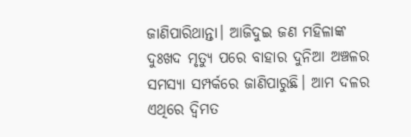ଜାଣିପାରିଥାନ୍ତା। ଆଜିଦୁଇ ଜଣ ମହିଳାଙ୍କ ଦୁଃଖଦ ମୃତ୍ୟୁ ପରେ ବାହାର ଦୁନିଆ ଅଞ୍ଚଳର ସମସ୍ୟା ସମ୍ପର୍କରେ ଜାଣିପାରୁଛି। ଆମ ଦଳର ଏଥିରେ ଦ୍ଵିମତ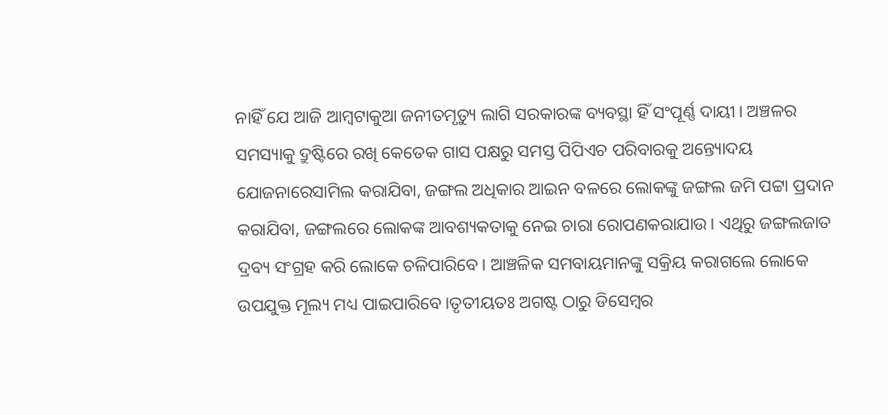ନାହିଁ ଯେ ଆଜି ଆମ୍ବଟାକୁଆ ଜନୀତମୃତ୍ୟୁ ଲାଗି ସରକାରଙ୍କ ବ୍ୟବସ୍ଥା ହିଁ ସଂପୂର୍ଣ୍ଣ ଦାୟୀ। ଅଞ୍ଚଳର ସମସ୍ୟାକୁ ଦ୍ରୁଷ୍ଟିରେ ରଖି କେତେକ ଗାସ ପକ୍ଷରୁ ସମସ୍ତ ପିପିଏଚ ପରିବାରକୁ ଅନ୍ତ୍ୟୋଦୟ ଯୋଜନାରେସାମିଲ କରାଯିବା, ଜଙ୍ଗଲ ଅଧିକାର ଆଇନ ବଳରେ ଲୋକଙ୍କୁ ଜଙ୍ଗଲ ଜମି ପଟ୍ଟା ପ୍ରଦାନ କରାଯିବା, ଜଙ୍ଗଲରେ ଲୋକଙ୍କ ଆବଶ୍ୟକତାକୁ ନେଇ ଚାରା ରୋପଣକରାଯାଉ। ଏଥିରୁ ଜଙ୍ଗଲଜାତ ଦ୍ରବ୍ୟ ସଂଗ୍ରହ କରି ଲୋକେ ଚଳିପାରିବେ। ଆଞ୍ଚଳିକ ସମବାୟମାନଙ୍କୁ ସକ୍ରିୟ କରାଗଲେ ଲୋକେ ଉପଯୁକ୍ତ ମୂଲ୍ୟ ମଧ୍ୟ ପାଇପାରିବେ।ତୃତୀୟତଃ ଅଗଷ୍ଟ ଠାରୁ ଡିସେମ୍ବର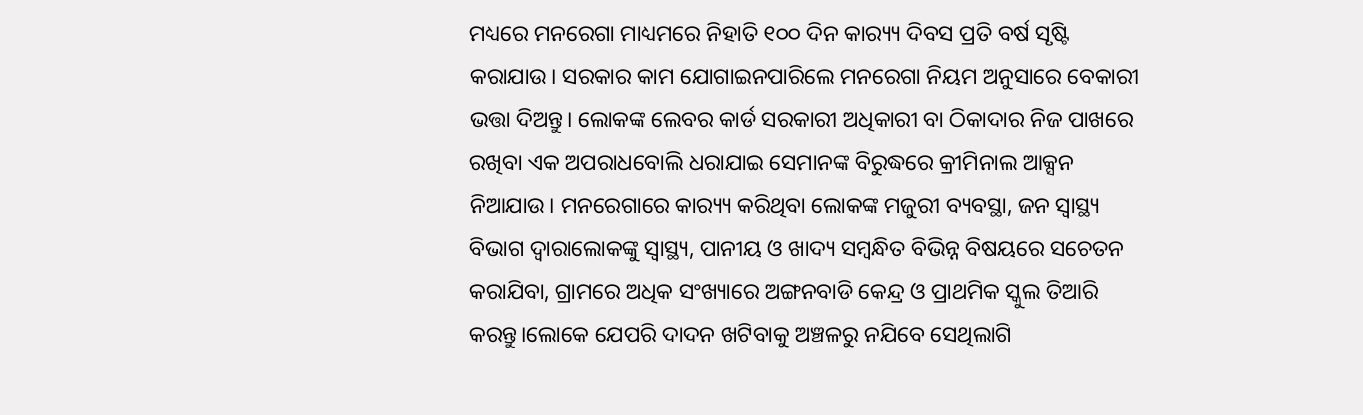ମଧ୍ୟରେ ମନରେଗା ମାଧ୍ୟମରେ ନିହାତି ୧୦୦ ଦିନ କାର‌୍ୟ୍ୟ ଦିବସ ପ୍ରତି ବର୍ଷ ସୃଷ୍ଟି କରାଯାଉ। ସରକାର କାମ ଯୋଗାଇନପାରିଲେ ମନରେଗା ନିୟମ ଅନୁସାରେ ବେକାରୀ ଭତ୍ତା ଦିଅନ୍ତୁ। ଲୋକଙ୍କ ଲେବର କାର୍ଡ ସରକାରୀ ଅଧିକାରୀ ବା ଠିକାଦାର ନିଜ ପାଖରେ ରଖିବା ଏକ ଅପରାଧବୋଲି ଧରାଯାଇ ସେମାନଙ୍କ ବିରୁଦ୍ଧରେ କ୍ରୀମିନାଲ ଆକ୍ସନ ନିଆଯାଉ। ମନରେଗାରେ କାର‌୍ୟ୍ୟ କରିଥିବା ଲୋକଙ୍କ ମଜୁରୀ ବ୍ୟବସ୍ଥା, ଜନ ସ୍ୱାସ୍ଥ୍ୟ ବିଭାଗ ଦ୍ଵାରାଲୋକଙ୍କୁ ସ୍ୱାସ୍ଥ୍ୟ, ପାନୀୟ ଓ ଖାଦ୍ୟ ସମ୍ବନ୍ଧିତ ବିଭିନ୍ନ ବିଷୟରେ ସଚେତନ କରାଯିବା, ଗ୍ରାମରେ ଅଧିକ ସଂଖ୍ୟାରେ ଅଙ୍ଗନବାଡି କେନ୍ଦ୍ର ଓ ପ୍ରାଥମିକ ସ୍କୁଲ ତିଆରି କରନ୍ତୁ।ଲୋକେ ଯେପରି ଦାଦନ ଖଟିବାକୁ ଅଞ୍ଚଳରୁ ନଯିବେ ସେଥିଲାଗି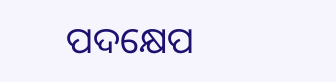ପଦକ୍ଷେପ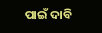ପାଇଁ ଦାବି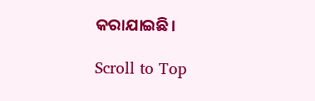କରାଯାଇଛି।

Scroll to Top